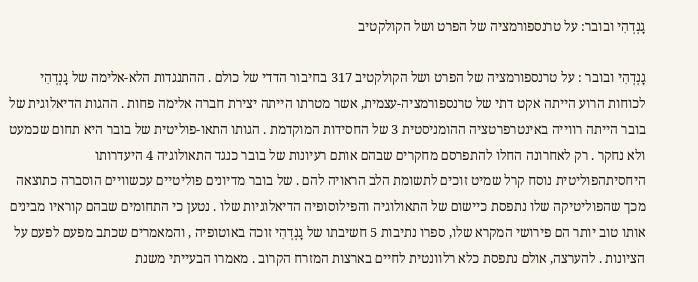גָנְדְהִי ובובר: על טרנספורמציה של הפרט ושל הקולקטיב

גָנְדְהִי ובובר : על טרנספורמציה של הפרט ושל הקולקטיב 317 בחיבור הדדי של כולם . ההתנגדות הלא-אלימה של גָנְדְהִי לכוחות הרוע הייתה אקט דתי של טרנספורמציה-עצמית, אשר מטרתו הייתה יצירת חברה אלימה פחות . ההגות הדיאלוגית של בובר הייתה רווייה באינטרפרטציה ההומניסטית 3 של החסידות המוקדמת . הגותו התאו-פוליטית של בובר היא תחום שכמעט ולא נחקר . רק לאחרונה החלו להתפרסם מחקרים שבהם אותם רעיונות של בובר כנגד התאולוגיה 4 היעדרותו היחסיתהפוליטית נוסח קרל שמיט זוכים לתשומת הלב הראויה להם . של בובר מדיונים פוליטיים עכשוויים הוסברה כתוצאה מכך שהפוליטיקה שלו נתפסת כיישום של התאולוגיה והפילוסופיה הדיאלוגיות שלו . נטען כי התחומים שבהם קוראיו מבינים אותו טוב יותר הם פירושי המקרא שלו, ספרו נתיבות 5 חשיבתו של גָנְדְהִי זוכה באוטופיה , והמאמרים שכתב מפעם לפעם על הציונות . להערצה, אולם נתפסת כלא רלוונטית לחיים בארצות המזרח הקרוב . מאמרו הבעייתי משנת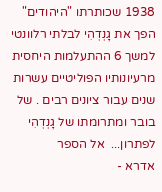1938 שכותרתו "היהודים" הפך את גָנְדְהִי לבלתי רלוונטי למשך 6 ההתעלמות היחסית מרעיונותיו הפוליטיים עשרות שנים עבור ציונים רבים . של בובר ומתרומתו של גָנְדְהִי לפתרון...  אל הספר
אדרא -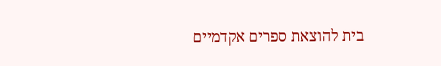בית להוצאת ספרים אקדמיים